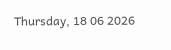Thursday, 18 06 2026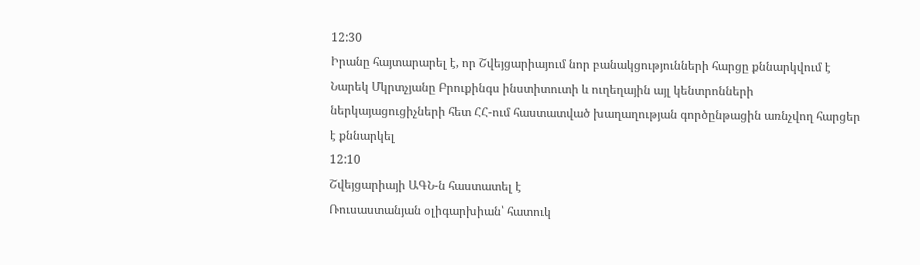12:30
Իրանը հայտարարել է, որ Շվեյցարիայում նոր բանակցությունների հարցը քննարկվում է
Նարեկ Մկրտչյանը Բրուքինգս ինստիտուտի և ուղեղային այլ կենտրոնների ներկայացուցիչների հետ ՀՀ-ում հաստատված խաղաղության գործընթացին առնչվող հարցեր է քննարկել
12:10
Շվեյցարիայի ԱԳՆ-ն հաստատել է
Ռուսաստանյան օլիգարխիան՝ հատուկ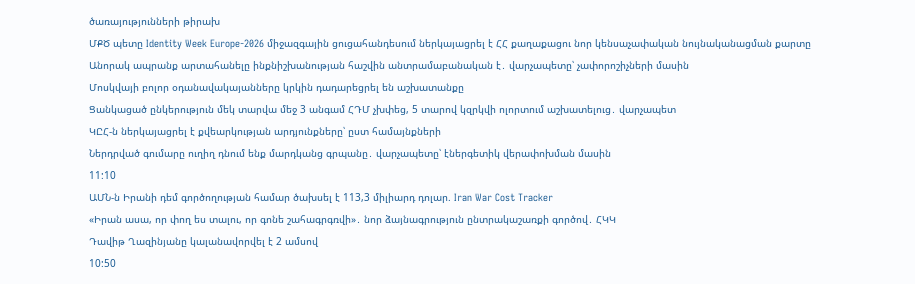ծառայությունների թիրախ
ՄՔԾ պետը Identity Week Europe-2026 միջազգային ցուցահանդեսում ներկայացրել է ՀՀ քաղաքացու նոր կենսաչափական նույնականացման քարտը
Անորակ ապրանք արտահանելը ինքնիշխանության հաշվին անտրամաբանական է․ վարչապետը՝ չափորոշիչների մասին
Մոսկվայի բոլոր օդանավակայանները կրկին դադարեցրել են աշխատանքը
Ցանկացած ընկերություն մեկ տարվա մեջ 3 անգամ ՀԴՄ չխփեց, 5 տարով կզրկվի ոլորտում աշխատելուց․ վարչապետ
ԿԸՀ-ն ներկայացրել է քվեարկության արդյունքները՝ ըստ համայնքների
Ներդրված գումարը ուղիղ դնում ենք մարդկանց գրպանը․ վարչապետը՝ էներգետիկ վերափոխման մասին
11:10
ԱՄՆ-ն Իրանի դեմ գործողության համար ծախսել է 113,3 միլիարդ դոլար. Iran War Cost Tracker
«Իրան ասա, որ փող ես տալու, որ գոնե շահագրգռվի»․ նոր ձայնագրություն ընտրակաշառքի գործով․ ՀԿԿ
Դավիթ Ղազինյանը կալանավորվել է 2 ամսով
10:50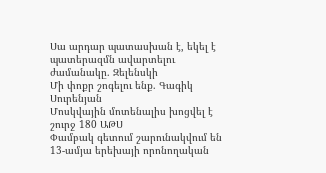Սա արդար պատասխան է, եկել է պատերազմն ավարտելու ժամանակը. Զելենսկի
Մի փոքր շոգելու ենք. Գագիկ Սուրենյան
Մոսկվային մոտենալիս խոցվել է շուրջ 180 ԱԹՍ
Փամբակ գետում շարունակվում են 13-ամյա երեխայի որոնողական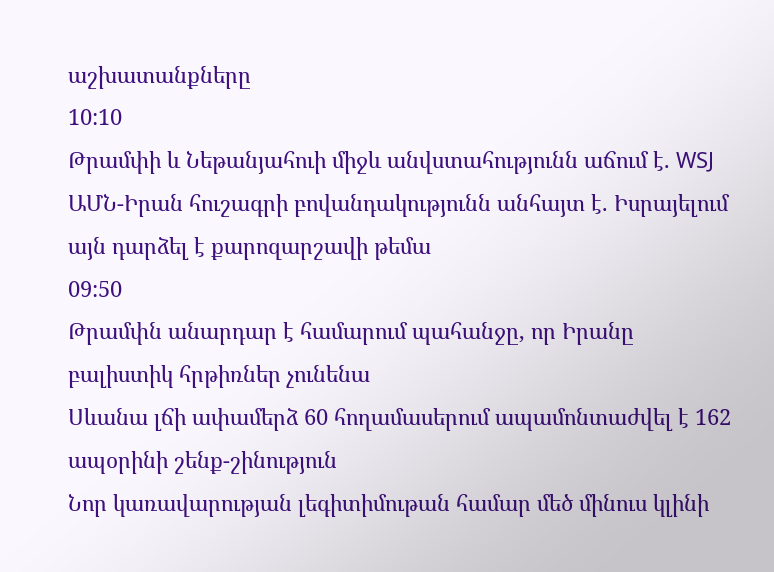աշխատանքները
10:10
Թրամփի և Նեթանյահուի միջև անվստահությունն աճում է. WSJ
ԱՄՆ-Իրան հուշագրի բովանդակությունն անհայտ է. Իսրայելում այն դարձել է քարոզարշավի թեմա
09:50
Թրամփն անարդար է համարում պահանջը, որ Իրանը բալիստիկ հրթիռներ չունենա
Սևանա լճի ափամերձ 60 հողամասերում ապամոնտաժվել է 162 ապօրինի շենք-շինություն
Նոր կառավարության լեգիտիմութան համար մեծ մինուս կլինի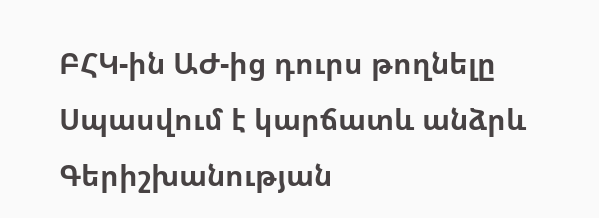ԲՀԿ-ին ԱԺ-ից դուրս թողնելը
Սպասվում է կարճատև անձրև
Գերիշխանության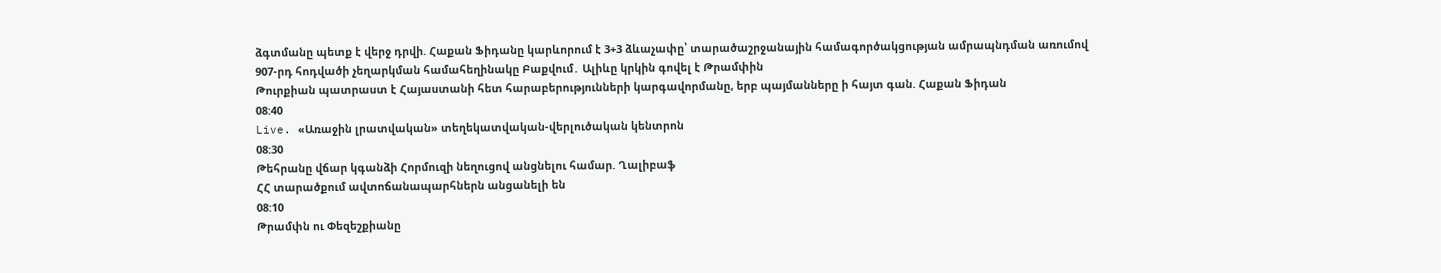ձգտմանը պետք է վերջ դրվի. Հաքան Ֆիդանը կարևորում է 3+3 ձևաչափը՝ տարածաշրջանային համագործակցության ամրապնդման առումով
907-րդ հոդվածի չեղարկման համահեղինակը Բաքվում․ Ալիևը կրկին գովել է Թրամփին
Թուրքիան պատրաստ է Հայաստանի հետ հարաբերությունների կարգավորմանը, երբ պայմանները ի հայտ գան. Հաքան Ֆիդան
08:40
Live. «Առաջին լրատվական» տեղեկատվական-վերլուծական կենտրոն
08:30
Թեհրանը վճար կգանձի Հորմուզի նեղուցով անցնելու համար. Ղալիբաֆ
ՀՀ տարածքում ավտոճանապարհներն անցանելի են
08:10
Թրամփն ու Փեզեշքիանը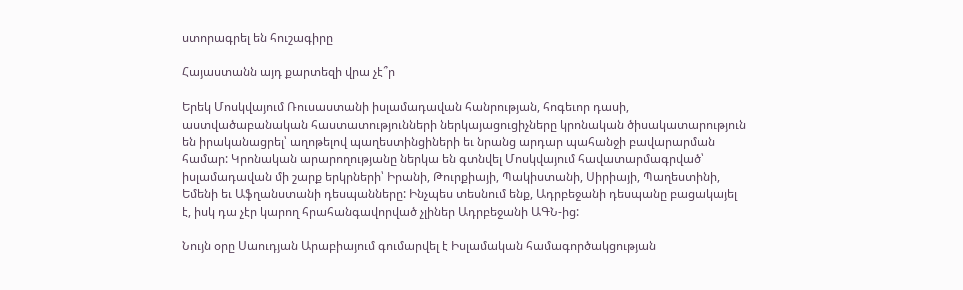ստորագրել են հուշագիրը

Հայաստանն այդ քարտեզի վրա չէ՞ր

Երեկ Մոսկվայում Ռուսաստանի իսլամադավան հանրության, հոգեւոր դասի, աստվածաբանական հաստատությունների ներկայացուցիչները կրոնական ծիսակատարություն են իրականացրել՝ աղոթելով պաղեստինցիների եւ նրանց արդար պահանջի բավարարման համար: Կրոնական արարողությանը ներկա են գտնվել Մոսկվայում հավատարմագրված՝ իսլամադավան մի շարք երկրների՝ Իրանի, Թուրքիայի, Պակիստանի, Սիրիայի, Պաղեստինի, Եմենի եւ Աֆղանստանի դեսպանները: Ինչպես տեսնում ենք, Ադրբեջանի դեսպանը բացակայել է, իսկ դա չէր կարող հրահանգավորված չլիներ Ադրբեջանի ԱԳՆ-ից:

Նույն օրը Սաուդյան Արաբիայում գումարվել է Իսլամական համագործակցության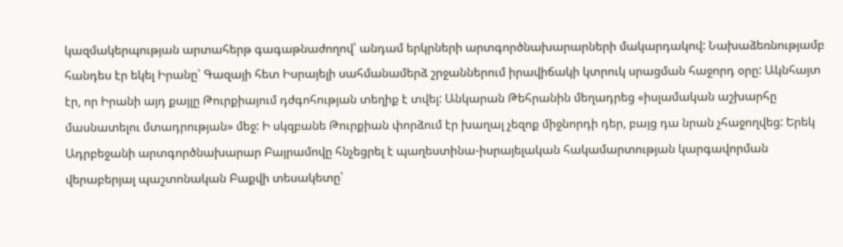կազմակերպության արտահերթ գագաթնաժողով՝ անդամ երկրների արտգործնախարարների մակարդակով: Նախաձեռնությամբ հանդես էր եկել Իրանը՝ Գազայի հետ Իսրայելի սահմանամերձ շրջաններում իրավիճակի կտրուկ սրացման հաջորդ օրը: Ակնհայտ էր, որ Իրանի այդ քայլը Թուրքիայում դժգոհության տեղիք է տվել: Անկարան Թեհրանին մեղադրեց «իսլամական աշխարհը մասնատելու մտադրության» մեջ: Ի սկզբանե Թուրքիան փորձում էր խաղալ չեզոք միջնորդի դեր, բայց դա նրան չհաջողվեց: Երեկ Ադրբեջանի արտգործնախարար Բայրամովը հնչեցրել է պաղեստինա-իսրայելական հակամարտության կարգավորման վերաբերյալ պաշտոնական Բաքվի տեսակետը՝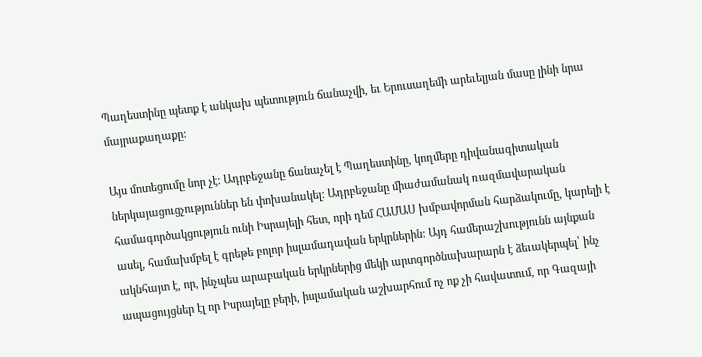Պաղեստինը պետք է անկախ պետություն ճանաչվի, եւ Երուսաղեմի արեւելյան մասը լինի նրա մայրաքաղաքը:

Այս մոտեցումը նոր չէ: Ադրբեջանը ճանաչել է Պաղեստինը, կողմերը դիվանագիտական ներկայացուցչություններ են փոխանակել: Ադրբեջանը միաժամանակ ռազմավարական համագործակցություն ունի Իսրայելի հետ, որի դեմ ՀԱՄԱՍ խմբավորման հարձակումը, կարելի է ասել, համախմբել է գրեթե բոլոր իսլամադավան երկրներին: Այդ համերաշխությունն այնքան ակնհայտ է, որ, ինչպես արաբական երկրներից մեկի արտգործնախարարն է ձեւակերպել՝ ինչ ապացույցներ էլ որ Իսրայելը բերի, իսլամական աշխարհում ոչ ոք չի հավատում, որ Գազայի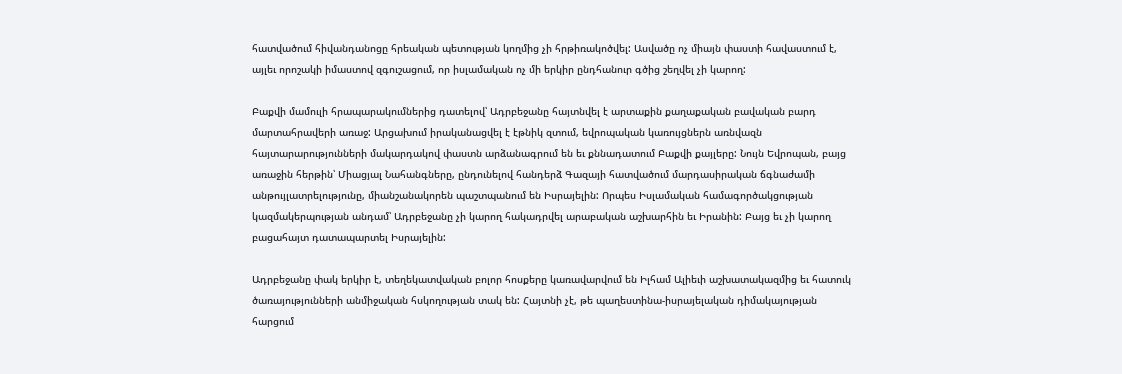հատվածում հիվանդանոցը հրեական պետության կողմից չի հրթիռակոծվել: Ասվածը ոչ միայն փաստի հավաստում է, այլեւ որոշակի իմաստով զգուշացում, որ իսլամական ոչ մի երկիր ընդհանուր գծից շեղվել չի կարող:

Բաքվի մամուլի հրապարակումներից դատելով՝ Ադրբեջանը հայտնվել է արտաքին քաղաքական բավական բարդ մարտահրավերի առաջ: Արցախում իրականացվել է էթնիկ զտում, եվրոպական կառույցներն առնվազն հայտարարությունների մակարդակով փաստն արձանագրում են եւ քննադատում Բաքվի քայլերը: Նույն Եվրոպան, բայց առաջին հերթին՝ Միացյալ Նահանգները, ընդունելով հանդերձ Գազայի հատվածում մարդասիրական ճգնաժամի անթույլատրելությունը, միանշանակորեն պաշտպանում են Իսրայելին: Որպես Իսլամական համագործակցության կազմակերպության անդամ՝ Ադրբեջանը չի կարող հակադրվել արաբական աշխարհին եւ Իրանին: Բայց եւ չի կարող բացահայտ դատապարտել Իսրայելին:

Ադրբեջանը փակ երկիր է, տեղեկատվական բոլոր հոսքերը կառավարվում են Իլհամ Ալիեւի աշխատակազմից եւ հատուկ ծառայությունների անմիջական հսկողության տակ են: Հայտնի չէ, թե պաղեստինա-իսրայելական դիմակայության հարցում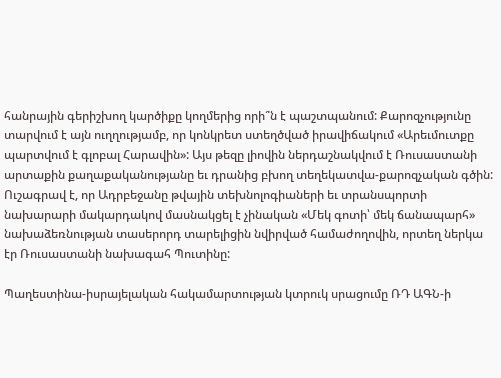հանրային գերիշխող կարծիքը կողմերից որի՞ն է պաշտպանում: Քարոզչությունը տարվում է այն ուղղությամբ, որ կոնկրետ ստեղծված իրավիճակում «Արեւմուտքը պարտվում է գլոբալ Հարավին»: Այս թեզը լիովին ներդաշնակվում է Ռուսաստանի արտաքին քաղաքականությանը եւ դրանից բխող տեղեկատվա-քարոզչական գծին: Ուշագրավ է, որ Ադրբեջանը թվային տեխնոլոգիաների եւ տրանսպորտի նախարարի մակարդակով մասնակցել է չինական «Մեկ գոտի՝ մեկ ճանապարհ» նախաձեռնության տասերորդ տարելիցին նվիրված համաժողովին, որտեղ ներկա էր Ռուսաստանի նախագահ Պուտինը:

Պաղեստինա-իսրայելական հակամարտության կտրուկ սրացումը ՌԴ ԱԳՆ-ի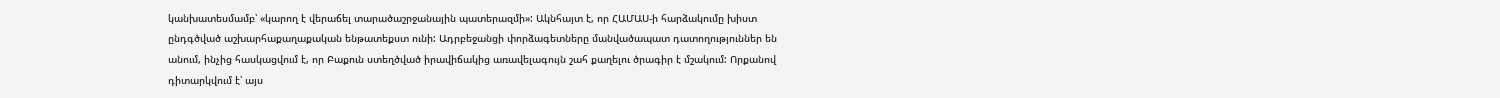կանխատեսմամբ՝ «կարող է վերաճել տարածաշրջանային պատերազմի»: Ակնհայտ է, որ ՀԱՄԱՍ-ի հարձակումը խիստ ընդգծված աշխարհաքաղաքական ենթատեքստ ունի: Ադրբեջանցի փորձագետները մանվածապատ դատողություններ են անում, ինչից հասկացվում է, որ Բաքուն ստեղծված իրավիճակից առավելագույն շահ քաղելու ծրագիր է մշակում: Որքանով դիտարկվում է՝ այս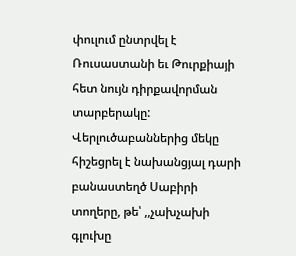փուլում ընտրվել է Ռուսաստանի եւ Թուրքիայի հետ նույն դիրքավորման տարբերակը: Վերլուծաբաններից մեկը հիշեցրել է նախանցյալ դարի բանաստեղծ Սաբիրի տողերը, թե՝ ,,չախչախի գլուխը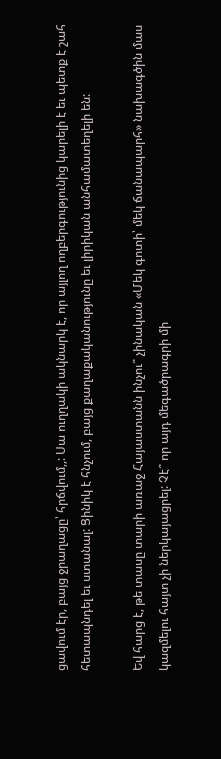ցավում էր, բայց ջրաղացը՝ հրճվում,,: Սա ուղղակի ակնարկ է, որ այլող ողբերգությունից կարելի է եւ պետք է շահ հետապնդել եւ ստանալ: Ցինիկ է հնչում, բայց քաղաքականությունը եւ լիրիկան անհամատեղելի են:

Եվ հարց է, թե տասը տարի առաջ Հայաստանն ինչու՞ չինական «Մեկ գոտի՝ մեկ ճանապարհ» նախագծին մաս կազմելու հայտ չի ներկայացրել: Չէ՞ որ այդ մեգածրագրի մի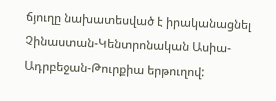ճյուղը նախատեսված է իրականացնել Չինաստան-Կենտրոնական Ասիա-Ադրբեջան-Թուրքիա երթուղով: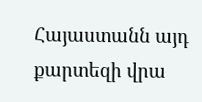Հայաստանն այդ քարտեզի վրա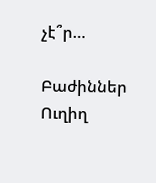չէ՞ր…

Բաժիններ
Ուղիղ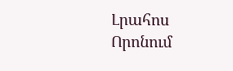Լրահոս
Որոնում